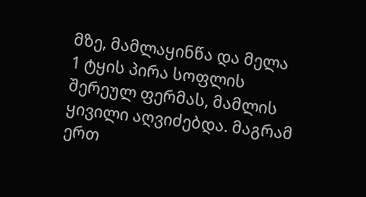მზე, მამლაყინწა და მელა
1 ტყის პირა სოფლის შერეულ ფერმას, მამლის ყივილი აღვიძებდა. მაგრამ ერთ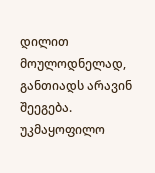დილით მოულოდნელად, განთიადს არავინ შეეგება. უკმაყოფილო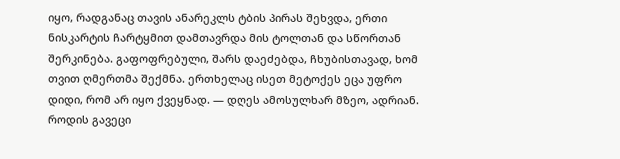იყო, რადგანაც თავის ანარეკლს ტბის პირას შეხვდა, ერთი ნისკარტის ჩარტყმით დამთავრდა მის ტოლთან და სწორთან შერკინება. გაფოფრებული, შარს დაეძებდა, ჩხუბისთავად, ხომ თვით ღმერთმა შექმნა. ერთხელაც ისეთ მეტოქეს ეცა უფრო დიდი, რომ არ იყო ქვეყნად. — დღეს ამოსულხარ მზეო, ადრიან. როდის გავეცი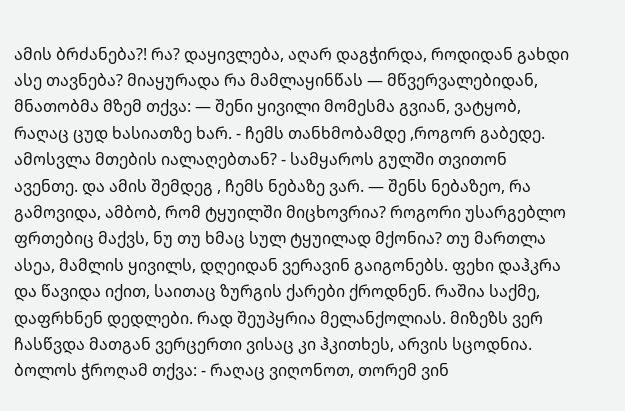ამის ბრძანება?! რა? დაყივლება, აღარ დაგჭირდა, როდიდან გახდი ასე თავნება? მიაყურადა რა მამლაყინწას — მწვერვალებიდან, მნათობმა მზემ თქვა: — შენი ყივილი მომესმა გვიან, ვატყობ, რაღაც ცუდ ხასიათზე ხარ. - ჩემს თანხმობამდე ,როგორ გაბედე. ამოსვლა მთების იალაღებთან? - სამყაროს გულში თვითონ ავენთე. და ამის შემდეგ , ჩემს ნებაზე ვარ. — შენს ნებაზეო, რა გამოვიდა, ამბობ, რომ ტყუილში მიცხოვრია? როგორი უსარგებლო ფრთებიც მაქვს, ნუ თუ ხმაც სულ ტყუილად მქონია? თუ მართლა ასეა, მამლის ყივილს, დღეიდან ვერავინ გაიგონებს. ფეხი დაჰკრა და წავიდა იქით, საითაც ზურგის ქარები ქროდნენ. რაშია საქმე, დაფრხნენ დედლები. რად შეუპყრია მელანქოლიას. მიზეზს ვერ ჩასწვდა მათგან ვერცერთი ვისაც კი ჰკითხეს, არვის სცოდნია. ბოლოს ჭროღამ თქვა: - რაღაც ვიღონოთ, თორემ ვინ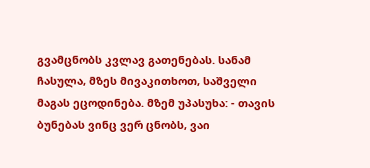გვამცნობს კვლავ გათენებას. სანამ ჩასულა, მზეს მივაკითხოთ, საშველი მაგას ეცოდინება. მზემ უპასუხა: - თავის ბუნებას ვინც ვერ ცნობს, ვაი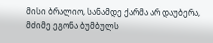მისი ბრალიო, სანამდე ქარმა არ დაუბერა, მძიმე ეგონა ბუმბულს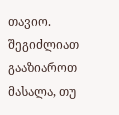თავიო.
შეგიძლიათ გააზიაროთ მასალა, თუ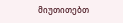მიუთითებთ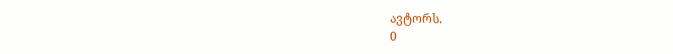ავტორს.
0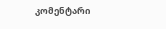კომენტარი